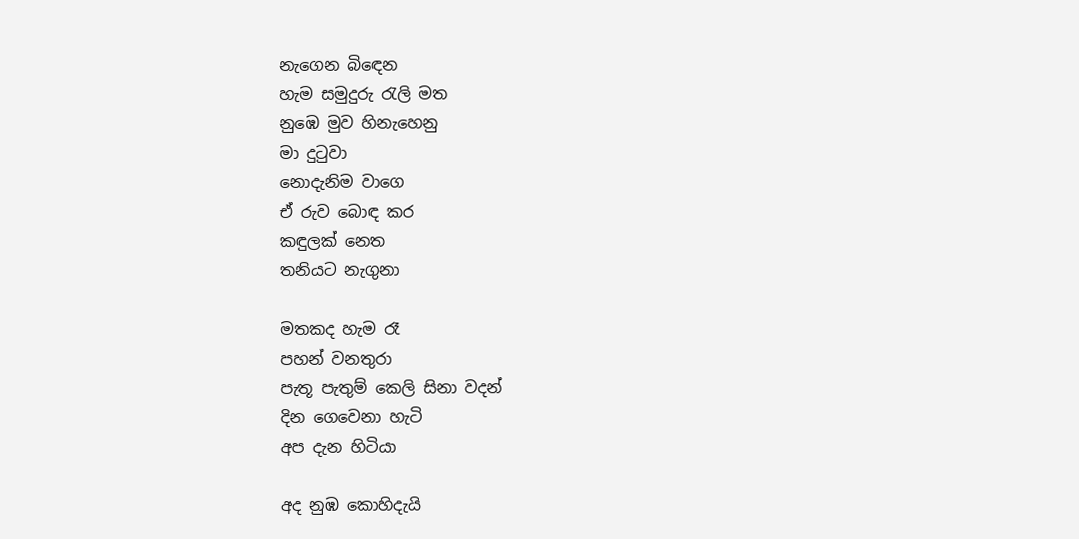නැගෙන බිඳෙන
හැම සමුදුරු රැලි මත
නුඹෙ මුව හිනැහෙනු
මා දුටුවා
නොදැනිම වාගෙ
ඒ රුව බොඳ කර
කඳුලක් නෙත
තනියට නැගුනා

මතකද හැම රෑ
පහන් වනතුරා
පැතූ පැතුම් කෙලි සිනා වදන්
දින ගෙවෙනා හැටි
අප දැන හිටියා

අද නුඹ කොහිදැයි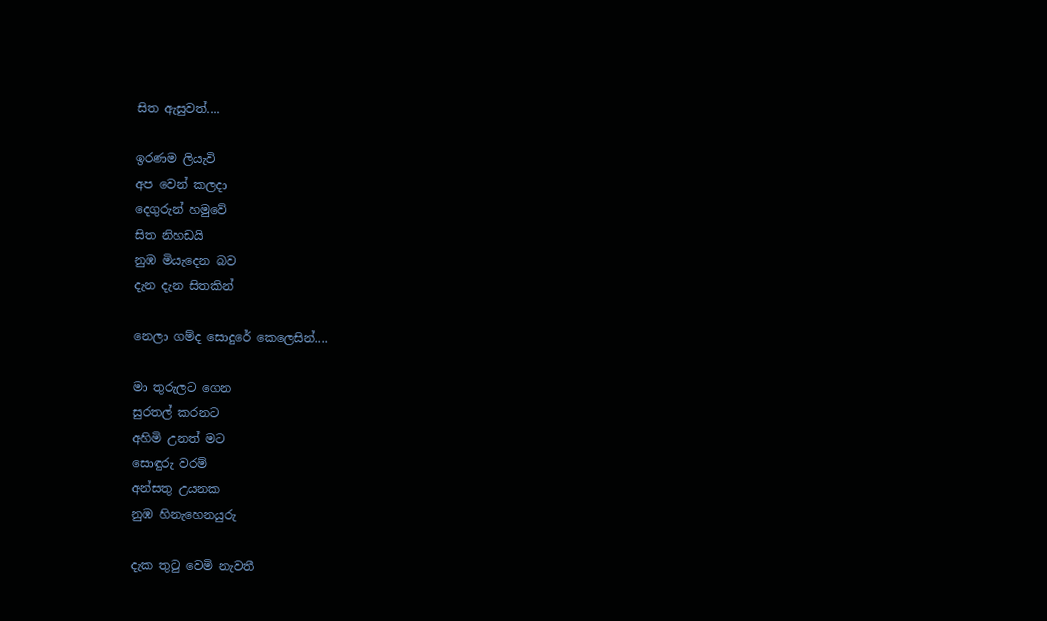සිත ඇසුවත්....

ඉරණම ලියැවි
අප වෙන් කලදා
දෙගුරුන් හමුවේ
සිත නිහඩයි
නුඹ මියැදෙන බව
දැන දැන සිතකින්

නෙලා ගම්ද සොදුරේ කෙලෙසින්....

මා තුරුලට ගෙන
සුරතල් කරනට
අහිමි උනත් මට
සොඳුරු වරම්
අන්සතු උයනක
නුඹ හිනැහෙනයුරු

දැක තුටු වෙමි නැවතී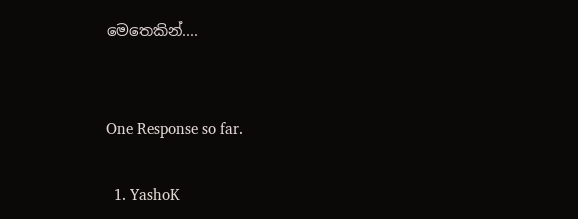මෙතෙකින්....


One Response so far.

  1. YashoK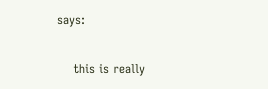says:

    this is really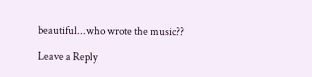beautiful...who wrote the music??

Leave a Reply